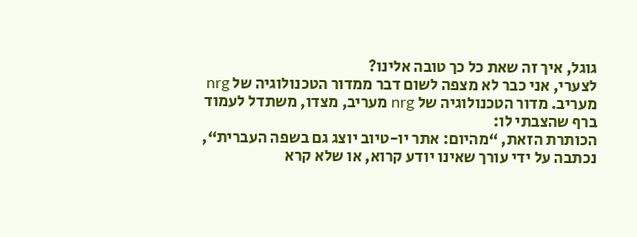גוגל, איך זה שאת כל כך טובה אלינו?
לצערי, אני כבר לא מצפה לשום דבר ממדור הטכנולוגיה של nrg מעריב. מדור הטכנולוגיה של nrg מעריב, מצדו, משתדל לעמוד ברף שהצבתי לו:
הכותרת הזאת, “מהיום: אתר יו-טיוב יוצג גם בשפה העברית“, נכתבה על ידי עורך שאינו יודע קרוא, או שלא קרא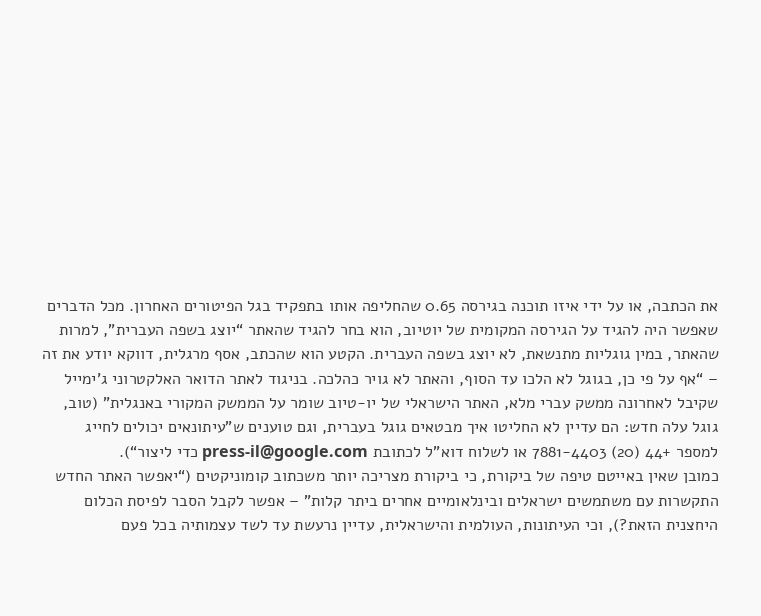את הכתבה, או על ידי איזו תוכנה בגירסה 0.65 שהחליפה אותו בתפקיד בגל הפיטורים האחרון. מכל הדברים שאפשר היה להגיד על הגירסה המקומית של יוטיוב, הוא בחר להגיד שהאתר “יוצג בשפה העברית”, למרות שהאתר, במין גוגליות מתנשאת, לא יוצג בשפה העברית. הקטע הוא שהכתב, אסף מרגלית, דווקא יודע את זה – “אף על פי כן, בגוגל לא הלכו עד הסוף, והאתר לא גויר כהלכה. בניגוד לאתר הדואר האלקטרוני ג’ימייל שקיבל לאחרונה ממשק עברי מלא, האתר הישראלי של יו-טיוב שומר על הממשק המקורי באנגלית” (טוב, גוגל עלה חדש: הם עדיין לא החליטו איך מבטאים גוגל בעברית, וגם טוענים ש”עיתונאים יכולים לחייג למספר +44 (20) 7881-4403 או לשלוח דוא”ל לכתובת press-il@google.com כדי ליצור“).
כמובן שאין באייטם טיפה של ביקורת, כי ביקורת מצריכה יותר משכתוב קומוניקטים (“יאפשר האתר החדש התקשרות עם משתמשים ישראלים ובינלאומיים אחרים ביתר קלות” – אפשר לקבל הסבר לפיסת הכלום היחצנית הזאת?), וכי העיתונות, העולמית והישראלית, עדיין נרעשת עד לשד עצמותיה בכל פעם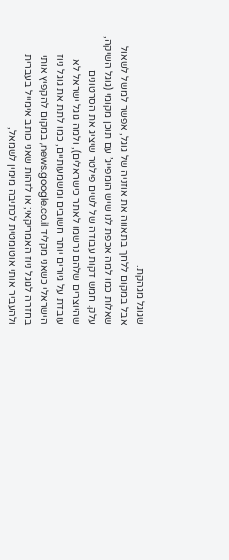שגוגל מגהקת.
אבל במקום ללחך בתאווה את אוזניה של גוגל, אפשר למשל לשאול שאלות כמו למה אכפת לנו שיש הומפייג’ עם תוכן מקומי (גוגל השיקה, עלק. חמש דקות עבודה של לשים פילטר שיציג את הסרטונים שהיוצרים שלהם נרשמו לאתר כישראלים), ולמה גוגל ישראל לא עובדת על גיורים יותר חשובים ומשמעותיים, כמו לתת את גוגל ניוז הישראלי כשאני מקליד news.google.co.il, במקום להקפיץ אותי בחזרה לגוגל ניוז האמריקאי; או לזהות שאני כותב אימייל בעברית ולהעביר אותי אוטומטית לכתיבה מימין לשמאל,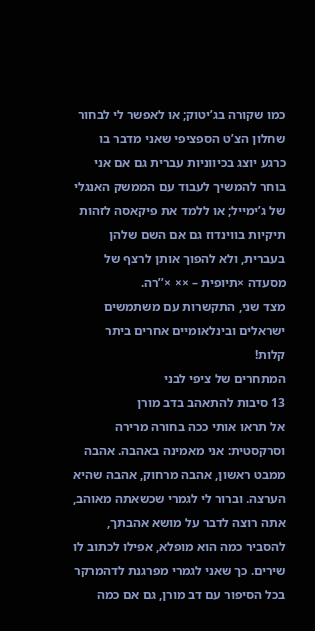כמו שקורה בג’יטוק; או לאפשר לי לבחור שחלון הצ’ט הספציפי שאני מדבר בו כרגע יוצג בכיווניות עברית גם אם אני בוחר להמשיך לעבוד עם הממשק האנגלי של ג’ימייל; או ללמד את פיקאסה לזהות תיקיות בווינדוז גם אם השם שלהן בעברית, ולא להפוך אותן לרצף של מסעדה ×תיופית – ×× ×’’רה.
מצד שני, התקשרות עם משתמשים ישראלים ובינלאומיים אחרים ביתר קלות!
המתחרים של ציפי לבני
13 סיבות להתאהב בדב מורן
אל תראו אותי ככה בחורה מרירה וסרקסטית: אני מאמינה באהבה. אהבה ממבט ראשון, אהבה מרחוק, אהבה שהיא הערצה. וברור לי לגמרי שכשאתה מאוהב, אתה רוצה לדבר על מושא אהבתך, להסביר כמה הוא מופלא, אפילו לכתוב לו שירים. כך שאני לגמרי מפרגנת לדהמרקר בכל הסיפור עם דב מורן, גם אם כמה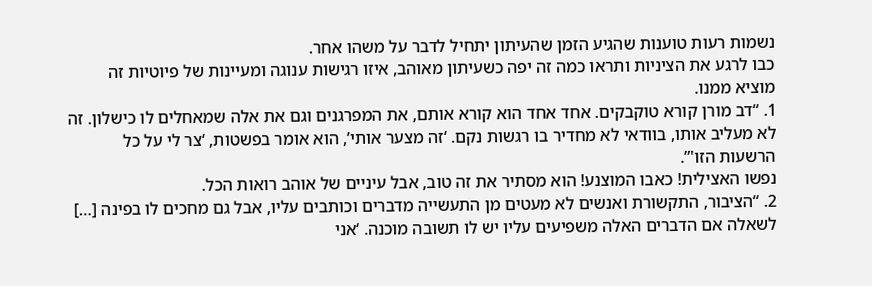נשמות רעות טוענות שהגיע הזמן שהעיתון יתחיל לדבר על משהו אחר.
כבו לרגע את הציניות ותראו כמה זה יפה כשעיתון מאוהב, איזו רגישות ענוגה ומעיינות של פיוטיות זה מוציא ממנו.
1. “דב מורן קורא טוקבקים. אחד אחד הוא קורא אותם, את המפרגנים וגם את אלה שמאחלים לו כישלון. זה לא מעליב אותו, בוודאי לא מחדיר בו רגשות נקם. ‘זה מצער אותי’, הוא אומר בפשטות, ‘צר לי על כל הרשעות הזו'”.
נפשו האצילית! כאבו המוצנע! הוא מסתיר את זה טוב, אבל עיניים של אוהב רואות הכל.
2. “הציבור, התקשורת ואנשים לא מעטים מן התעשייה מדברים וכותבים עליו, אבל גם מחכים לו בפינה […] לשאלה אם הדברים האלה משפיעים עליו יש לו תשובה מוכנה. ‘אני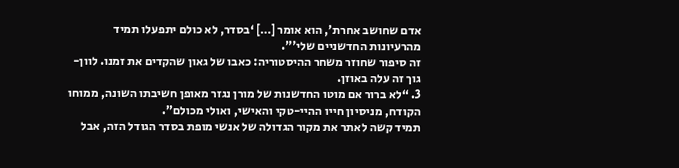אדם שחושב אחרת’, הוא אומר […] ‘בסדר, לא כולם יתפעלו תמיד מהרעיונות החדשניים שלי'”.
זה סיפור שחוזר משחר ההיסטוריה: כאבו של גאון שהקדים את זמנו. לוון-גוך זה עלה באוזן.
3. “לא ברור אם מוטו החדשנות של מורן נגזר מאופן חשיבתו השונה, ממוחו הקודח, מניסיון חייו ההיי-טקי והאישי, ואולי מכולם”.
תמיד קשה לאתר את מקור הגדולה של אנשי מופת בסדר הגודל הזה, אבל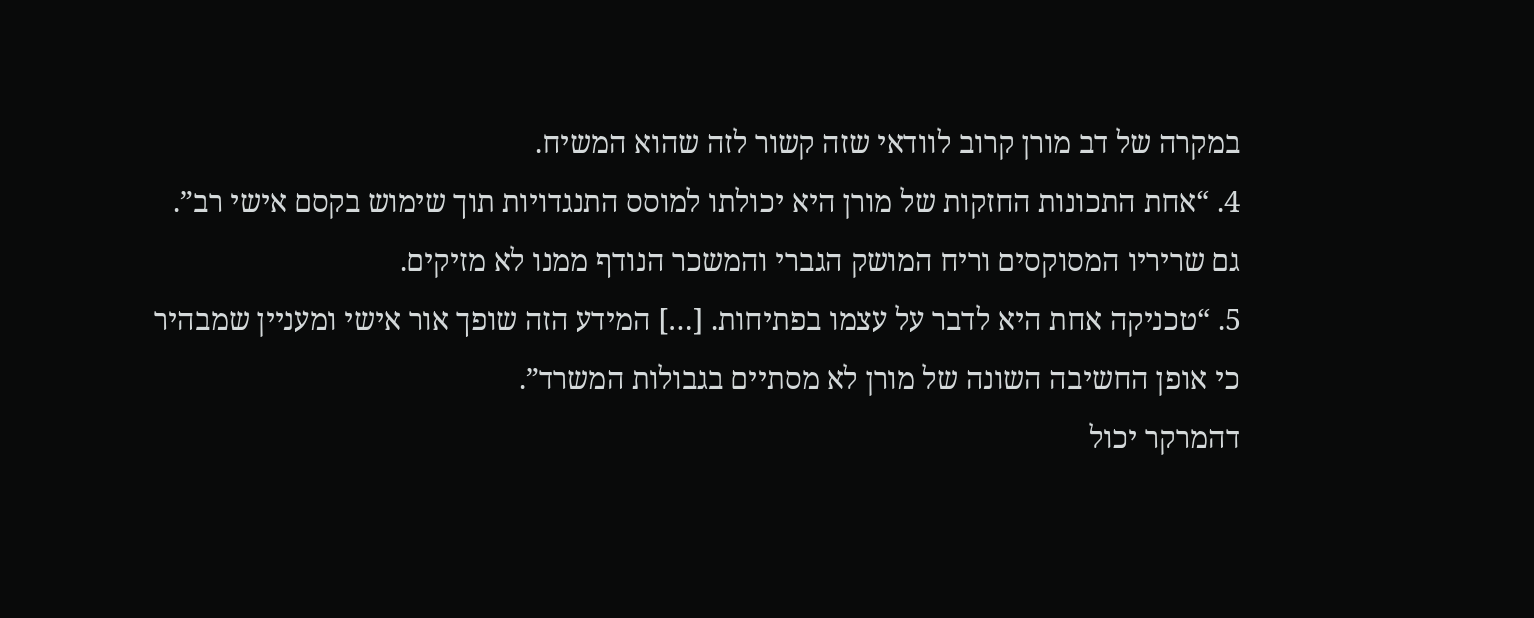במקרה של דב מורן קרוב לוודאי שזה קשור לזה שהוא המשיח.
4. “אחת התכונות החזקות של מורן היא יכולתו למוסס התנגדויות תוך שימוש בקסם אישי רב”.
גם שריריו המסוקסים וריח המושק הגברי והמשכר הנודף ממנו לא מזיקים.
5. “טכניקה אחת היא לדבר על עצמו בפתיחות. […] המידע הזה שופך אור אישי ומעניין שמבהיר כי אופן החשיבה השונה של מורן לא מסתיים בגבולות המשרד”.
דהמרקר יכול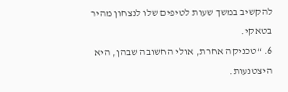להקשיב במשך שעות לטיפים שלו לנצחון מהיר בטאקי.
6. “טכניקה אחרת, אולי החשובה שבהן, היא היצטנעות.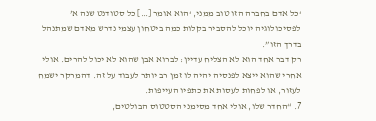‘כל אדם בחברה הזו טוב ממני, ‘הוא אומר […] כל סטודנט שנה א’ לפסיכולוגיה יוכל להסביר בקלות כמה ביטחון עצמי נדרש מאדם שמתנהל בדרך הזו”.
רק דבר אחד הוא לא הצליח עדיין: לברוא אבן שהוא לא יכול להרים. אולי אחרי שהוא ייצא לפנסיה יהיה לו זמן רב יותר לעבוד על זה. דהמרקר ישמח לעזור, או לפחות לעסות את כתפיו העייפות.
7. “החדר שלו, אולי אחד מסימני הסטטוס הבולטים,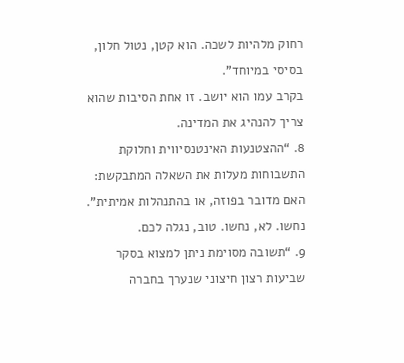רחוק מלהיות לשכה. הוא קטן, נטול חלון, בסיסי במיוחד”.
בקרב עמו הוא יושב. זו אחת הסיבות שהוא צריך להנהיג את המדינה.
8. “ההצטנעות האינטנסיווית וחלוקת התשבוחות מעלות את השאלה המתבקשת: האם מדובר בפוזה, או בהתנהלות אמיתית”.
נחשו. לא, נחשו. טוב, נגלה לכם.
9. “תשובה מסוימת ניתן למצוא בסקר שביעות רצון חיצוני שנערך בחברה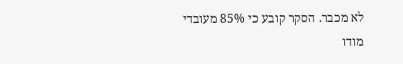לא מכבר. הסקר קובע כי 85% מעובדי מודו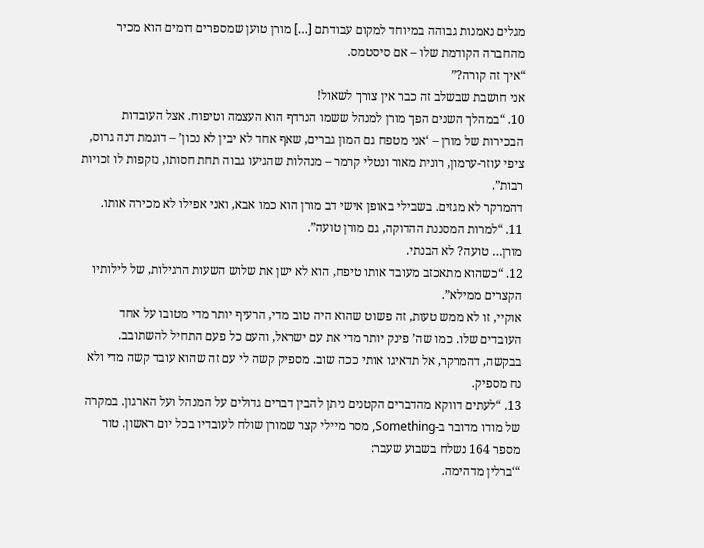מגלים נאמנות גבוהה במיוחד למקום עבודתם […] מורן טוען שמספרים דומים הוא מכיר מהחברה הקודמת שלו – אם סיסטמס.
“איך זה קורה?”
אני חושבת שבשלב זה כבר אין צורך לשאול!
10. “במהלך השנים הפך מורן למנהל ששמו הנרדף הוא העצמה וטיפוח. אצל העובדות הבכירות של מורן – ‘אני מטפח גם המון גברים, שאף אחד לא יבין לא נכון’ – דוגמת דנה גרוס, ציפי עוזר-ערמון, רונית מאור ונטלי קרמר – מנהלות שהגיעו גבוה תחת חסותו, נזקפות לו זכויות רבות”.
דהמרקר לא מגזים. בשבילי באופן אישי דב מורן הוא כמו אבא, ואני אפילו לא מכירה אותו.
11. “למרות המסננת ההדוקה, גם מורן טועה”.
מורן… טועה? לא הבנתי.
12. “כשהוא מתאכזב מעובד אותו טיפח, הוא לא ישן את שלוש השעות הרגילות, של לילותיו הקצרים ממילא”.
אוקיי, זו לא ממש טעות, זה פשוט שהוא היה טוב מדי, הרעיף יותר מדי מטובו על אחד העובדים שלו. כמו שה’ פינק יותר מדי את עם ישראל, והעם כל פעם התחיל להשתובב.
בבקשה, דהמרקר, אל תדאיגו אותי ככה שוב. מספיק קשה לי עם זה שהוא עובד קשה מדי ולא נח מספיק.
13. “לעתים דווקא מהדברים הקטנים ניתן להבין דברים גדולים על המנהל ועל הארגון. במקרה של מודו מדובר ב-Something, מסר מיילי קצר שמורן שולח לעובדיו בכל יום ראשון. טור מספר 164 נשלח בשבוע שעבר:
“‘ברלין מדהימה.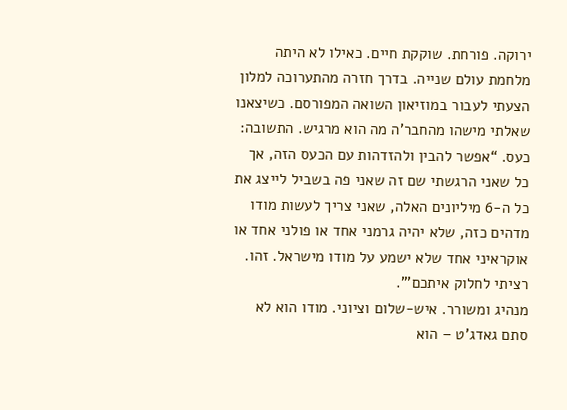ירוקה. פורחת. שוקקת חיים. כאילו לא היתה מלחמת עולם שנייה. בדרך חזרה מהתערוכה למלון הצעתי לעבור במוזיאון השואה המפורסם. כשיצאנו שאלתי מישהו מהחבר’ה מה הוא מרגיש. התשובה: כעס. “אפשר להבין ולהזדהות עם הכעס הזה, אך כל שאני הרגשתי שם זה שאני פה בשביל לייצג את כל ה-6 מיליונים האלה, שאני צריך לעשות מודו מדהים כזה, שלא יהיה גרמני אחד או פולני אחד או אוקראיני אחד שלא ישמע על מודו מישראל. זהו. רציתי לחלוק איתכם'”.
מנהיג ומשורר. איש-שלום וציוני. מודו הוא לא סתם גאדג’ט – הוא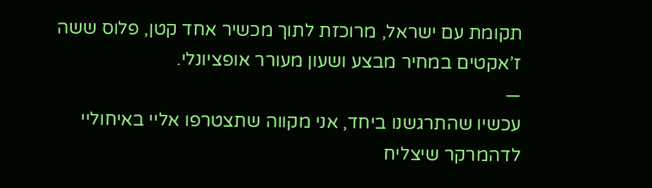תקומת עם ישראל, מרוכזת לתוך מכשיר אחד קטן, פלוס ששה ז’אקטים במחיר מבצע ושעון מעורר אופציונלי.
—
עכשיו שהתרגשנו ביחד, אני מקווה שתצטרפו אליי באיחוליי לדהמרקר שיצליח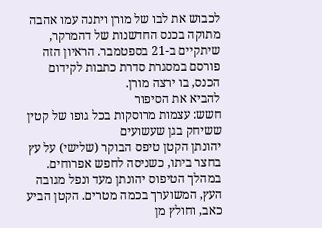לכבוש את לבו של מורן ויתנה עמו אהבה מתוקה בכנס החדשנות של דהמרקר, שיתקיים ב-21 בספטמבר. הראיון הזה פורסם במסגרת סדרת כתבות לקידום הכנס, בו ירצה מורן.
להביא את הסיפור
חשש: עצמות מרוסקות בכל גופו של קטין ששיחק בגן שעשועים
יהונתן הקטן טיפס הבוקר (שלישי) על עץ בחצר ביתו, כשניסה לחפש אפרוחים. במהלך הטיפוס יהונתן מעד ונפל מגובה העץ, המשוערך בכמה מטרים. הקטן הביע כאב, וחולץ מן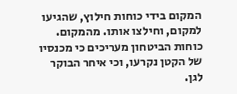המקום בידי כוחות חילוץ, שהגיעו למקום, וחילצו אותו. מהמקום. כוחות הביטחון מעריכים כי מכנסיו של הקטן נקרעו, וכי איחר הבוקר לגן.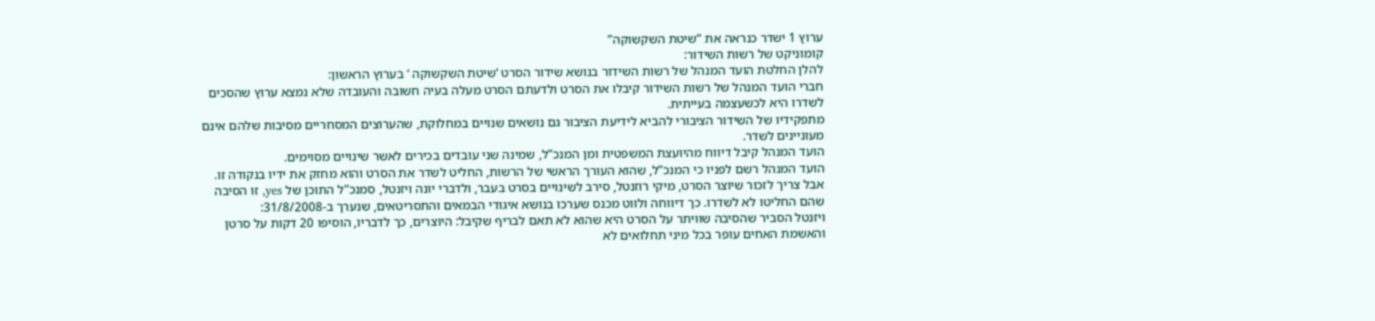ערוץ 1 ישדר כנראה את “שיטת השקשוקה”
קומוניקט של רשות השידור:
להלן החלטת הועד המנהל של רשות השידור בנושא שידור הסרט ‘שיטת השקשוקה ‘ בערוץ הראשון:
חברי הועד המנהל של רשות השידור קיבלו את הסרט ולדעתם הסרט מעלה בעיה חשובה והעובדה שלא נמצא ערוץ שהסכים לשדרו היא לכשעצמה בעייתית.
מתפקידיו של השידור הציבורי להביא לידיעת הציבור גם נושאים שנויים במחלוקת, שהערוצים המסחריים מסיבות שלהם אינם מעוניינים לשדר.
הועד המנהל קיבל דיווח מהיועצת המשפטית ומן המנכ”ל, שמינה שני עובדים בכירים לאשר שינויים מסוימים.
הועד המנהל רשם לפניו כי המנכ”ל, שהוא העורך הראשי של הרשות, החליט לשדר את הסרט והוא מחזק את ידיו בנקודה זו.
אבל צריך לזכור שיוצר הסרט, מיקי רוזנטל, סירב לשינויים בסרט בעבר, ולדברי יונה ויזנטל, סמנכ”ל התוכן של yes, זו הסיבה שהם החליטו לא לשדרו. כך דיווחה ולווט מכנס שערכו בנושא איגודי הבמאים והתסריטאים, שנערך ב-31/8/2008:
ויזנטל הסביר שהסיבה שוויתר על הסרט היא שהוא לא תאם לבריף שקיבל: היוצרים, כך לדבריו, הוסיפו 20 דקות על סרטן והאשמת האחים עופר בכל מיני תחלואים לא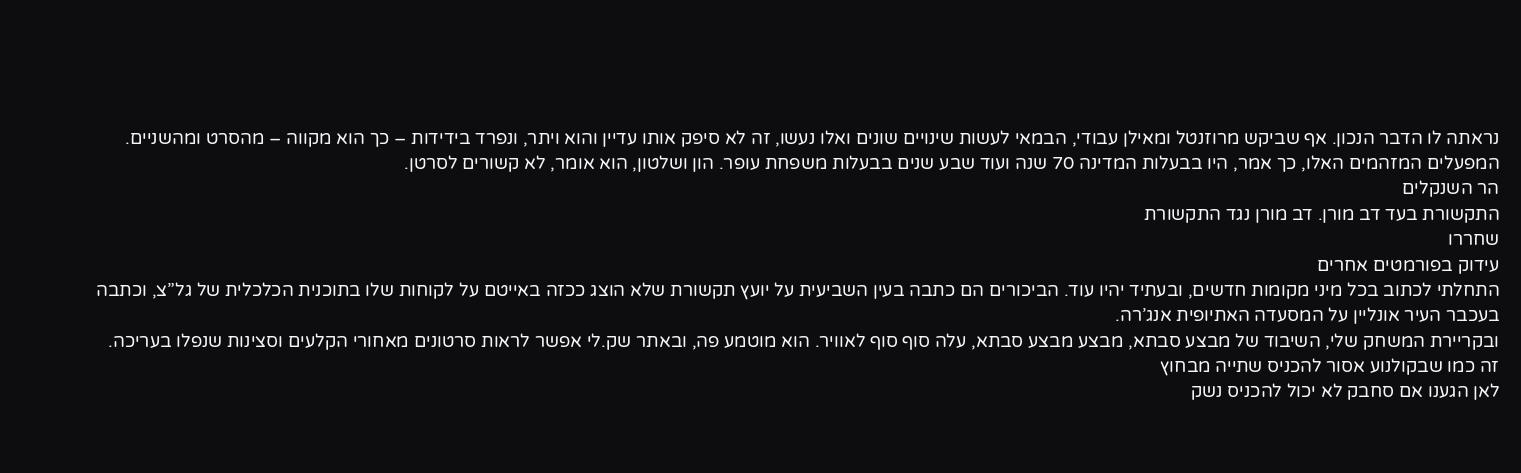נראתה לו הדבר הנכון. אף שביקש מרוזנטל ומאילן עבודי, הבמאי לעשות שינויים שונים ואלו נעשו, זה לא סיפק אותו עדיין והוא ויתר, ונפרד בידידות – כך הוא מקווה – מהסרט ומהשניים. המפעלים המזהמים האלו, כך אמר, היו בבעלות המדינה 70 שנה ועוד שבע שנים בבעלות משפחת עופר. הון ושלטון, הוא אומר, לא קשורים לסרטן.
הר השנקלים
התקשורת בעד דב מורן. דב מורן נגד התקשורת
שחררו
עידוק בפורמטים אחרים
התחלתי לכתוב בכל מיני מקומות חדשים, ובעתיד יהיו עוד. הביכורים הם כתבה בעין השביעית על יועץ תקשורת שלא הוצג ככזה באייטם על לקוחות שלו בתוכנית הכלכלית של גל”צ, וכתבה בעכבר העיר אונליין על המסעדה האתיופית אנג’רה.
ובקריירת המשחק שלי, השיבוד של מבצע סבתא, מבצע מבצע סבתא, עלה סוף סוף לאוויר. הוא מוטמע פה, ובאתר שק.לי אפשר לראות סרטונים מאחורי הקלעים וסצינות שנפלו בעריכה.
זה כמו שבקולנוע אסור להכניס שתייה מבחוץ
לאן הגענו אם סחבק לא יכול להכניס נשק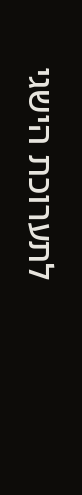לתערוכת הישגי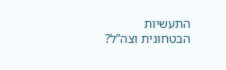התעשיות הבטחונית וצה”ל?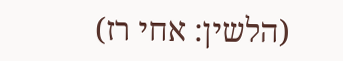(הלשין: אחי רז)